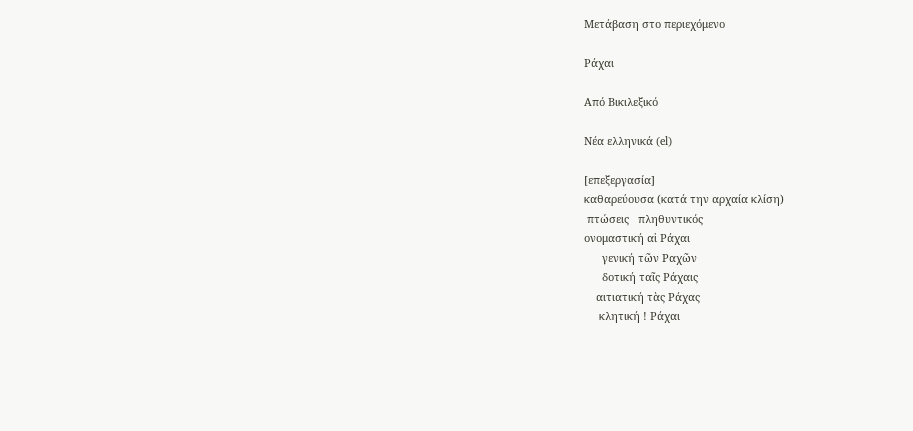Μετάβαση στο περιεχόμενο

Ράχαι

Από Βικιλεξικό

Νέα ελληνικά (el)

[επεξεργασία]
καθαρεύουσα (κατά την αρχαία κλίση)
 πτώσεις   πληθυντικός
ονομαστική αἱ Ράχαι
      γενική τῶν Ραχῶν
      δοτική ταῖς Ράχαις
    αιτιατική τὰς Ράχας
     κλητική ! Ράχαι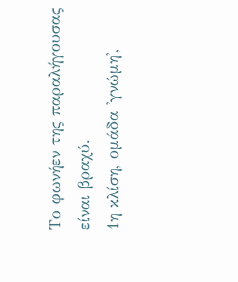Το φωνήεν της παραλήγουσας είναι βραχύ.
1η κλίση, ομάδα 'γνώμη',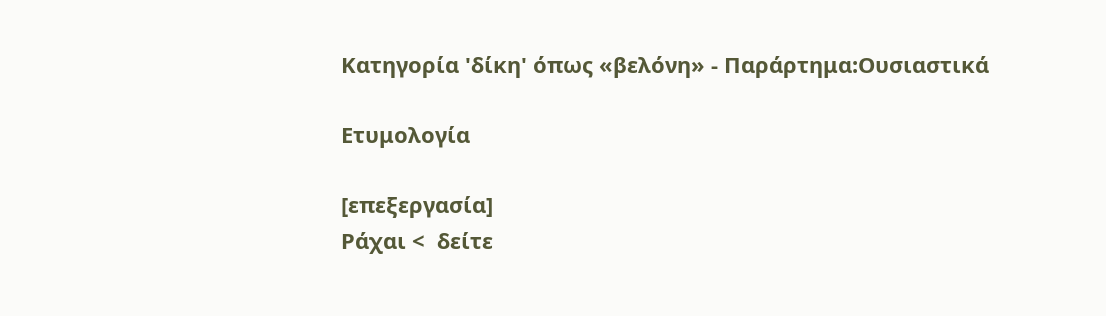Κατηγορία 'δίκη' όπως «βελόνη» - Παράρτημα:Ουσιαστικά

Ετυμολογία

[επεξεργασία]
Ράχαι <  δείτε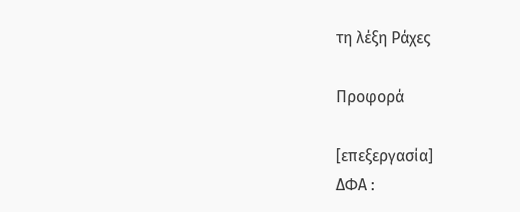τη λέξη Ράχες

Προφορά

[επεξεργασία]
ΔΦΑ :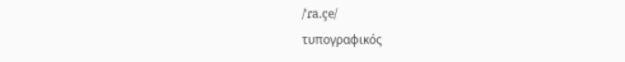/ˈɾa.çe/
τυπογραφικός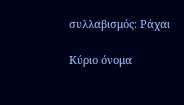συλλαβισμός: Ράχαι

Κύριο όνομα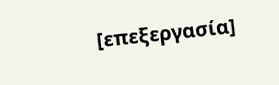[επεξεργασία]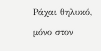Ράχαι θηλυκό, μόνο στον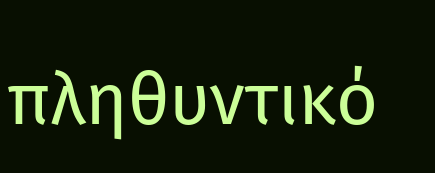πληθυντικό